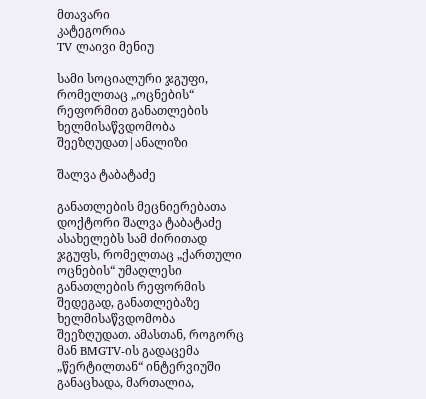მთავარი
კატეგორია
TV ლაივი მენიუ

სამი სოციალური ჯგუფი, რომელთაც „ოცნების“ რეფორმით განათლების ხელმისაწვდომობა შეეზღუდათ|ანალიზი

შალვა ტაბატაძე

განათლების მეცნიერებათა დოქტორი შალვა ტაბატაძე ასახელებს სამ ძირითად ჯგუფს, რომელთაც „ქართული ოცნების“ უმაღლესი განათლების რეფორმის შედეგად, განათლებაზე ხელმისაწვდომობა შეეზღუდათ. ამასთან, როგორც მან BMGTV-ის გადაცემა „წერტილთან“ ინტერვიუში განაცხადა, მართალია,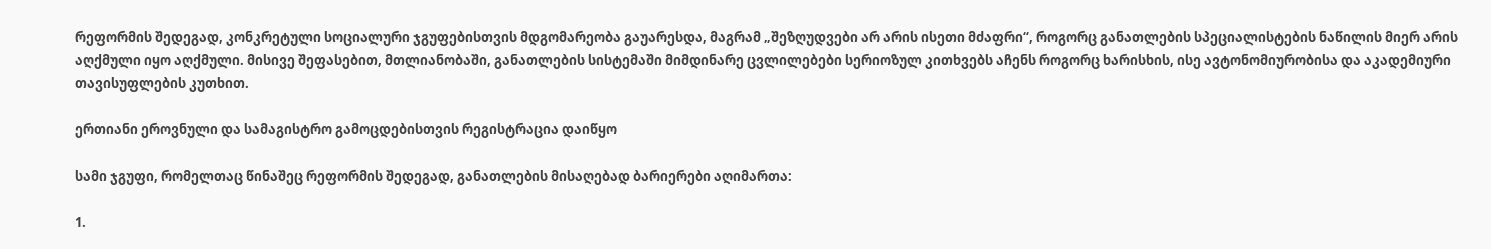რეფორმის შედეგად, კონკრეტული სოციალური ჯგუფებისთვის მდგომარეობა გაუარესდა, მაგრამ „შეზღუდვები არ არის ისეთი მძაფრი“, როგორც განათლების სპეციალისტების ნაწილის მიერ არის აღქმული იყო აღქმული. მისივე შეფასებით, მთლიანობაში, განათლების სისტემაში მიმდინარე ცვლილებები სერიოზულ კითხვებს აჩენს როგორც ხარისხის, ისე ავტონომიურობისა და აკადემიური თავისუფლების კუთხით.

ერთიანი ეროვნული და სამაგისტრო გამოცდებისთვის რეგისტრაცია დაიწყო

სამი ჯგუფი, რომელთაც წინაშეც რეფორმის შედეგად, განათლების მისაღებად ბარიერები აღიმართა:

1.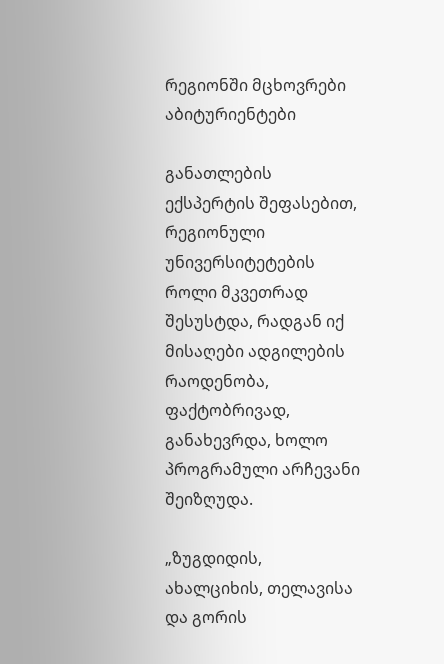რეგიონში მცხოვრები აბიტურიენტები

განათლების ექსპერტის შეფასებით, რეგიონული უნივერსიტეტების როლი მკვეთრად შესუსტდა, რადგან იქ მისაღები ადგილების რაოდენობა, ფაქტობრივად, განახევრდა, ხოლო პროგრამული არჩევანი შეიზღუდა.

„ზუგდიდის, ახალციხის, თელავისა და გორის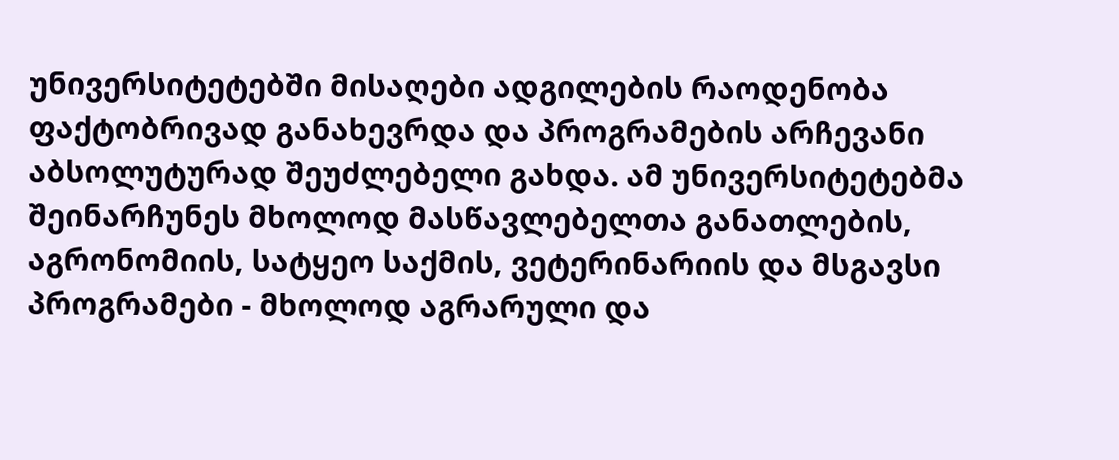უნივერსიტეტებში მისაღები ადგილების რაოდენობა ფაქტობრივად განახევრდა და პროგრამების არჩევანი აბსოლუტურად შეუძლებელი გახდა. ამ უნივერსიტეტებმა შეინარჩუნეს მხოლოდ მასწავლებელთა განათლების, აგრონომიის, სატყეო საქმის, ვეტერინარიის და მსგავსი პროგრამები - მხოლოდ აგრარული და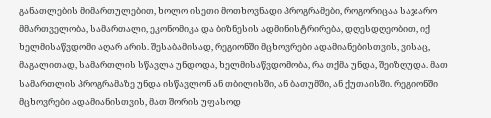განათლების მიმართულებით, ხოლო ისეთი მოთხოვნადი პროგრამები, როგორიცაა საჯარო მმართველობა, სამართალი, ეკონომიკა და ბიზნესის ადმინისტრირება, დღესდღეობით, იქ ხელმისაწვდომი აღარ არის. შესაბამისად, რეგიონში მცხოვრები ადამიანებისთვის, ვისაც, მაგალითად, სამართლის სწავლა უნდოდა, ხელმისაწვდომობა, რა თქმა უნდა, შეიზღუდა. მათ სამართლის პროგრამაზე უნდა ისწავლონ ან თბილისში, ან ბათუმში, ან ქუთაისში. რეგიონში მცხოვრები ადამიანისთვის, მათ შორის უფასოდ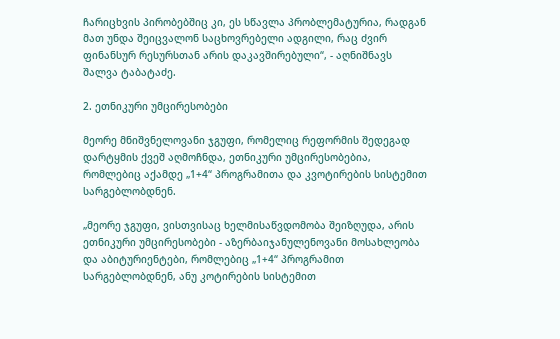ჩარიცხვის პირობებშიც კი, ეს სწავლა პრობლემატურია, რადგან მათ უნდა შეიცვალონ საცხოვრებელი ადგილი, რაც ძვირ ფინანსურ რესურსთან არის დაკავშირებული“, - აღნიშნავს შალვა ტაბატაძე.

2. ეთნიკური უმცირესობები

მეორე მნიშვნელოვანი ჯგუფი, რომელიც რეფორმის შედეგად დარტყმის ქვეშ აღმოჩნდა, ეთნიკური უმცირესობებია, რომლებიც აქამდე „1+4“ პროგრამითა და კვოტირების სისტემით სარგებლობდნენ.

„მეორე ჯგუფი, ვისთვისაც ხელმისაწვდომობა შეიზღუდა, არის ეთნიკური უმცირესობები - აზერბაიჯანულენოვანი მოსახლეობა და აბიტურიენტები, რომლებიც „1+4“ პროგრამით სარგებლობდნენ, ანუ კოტირების სისტემით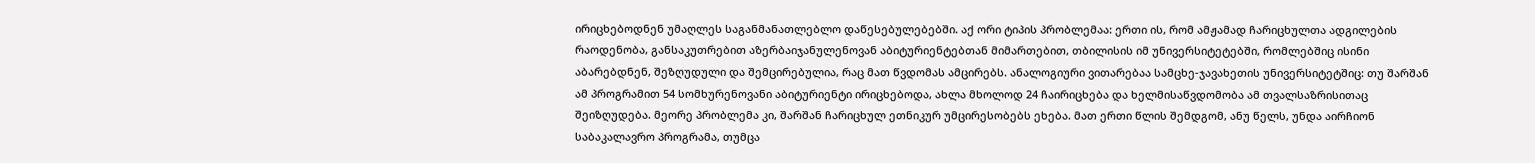ირიცხებოდნენ უმაღლეს საგანმანათლებლო დაწესებულებებში. აქ ორი ტიპის პრობლემაა: ერთი ის, რომ ამჟამად ჩარიცხულთა ადგილების რაოდენობა, განსაკუთრებით აზერბაიჯანულენოვან აბიტურიენტებთან მიმართებით, თბილისის იმ უნივერსიტეტებში, რომლებშიც ისინი აბარებდნენ, შეზღუდული და შემცირებულია, რაც მათ წვდომას ამცირებს. ანალოგიური ვითარებაა სამცხე-ჯავახეთის უნივერსიტეტშიც: თუ შარშან ამ პროგრამით 54 სომხურენოვანი აბიტურიენტი ირიცხებოდა, ახლა მხოლოდ 24 ჩაირიცხება და ხელმისაწვდომობა ამ თვალსაზრისითაც შეიზღუდება. მეორე პრობლემა კი, შარშან ჩარიცხულ ეთნიკურ უმცირესობებს ეხება. მათ ერთი წლის შემდგომ, ანუ წელს, უნდა აირჩიონ საბაკალავრო პროგრამა, თუმცა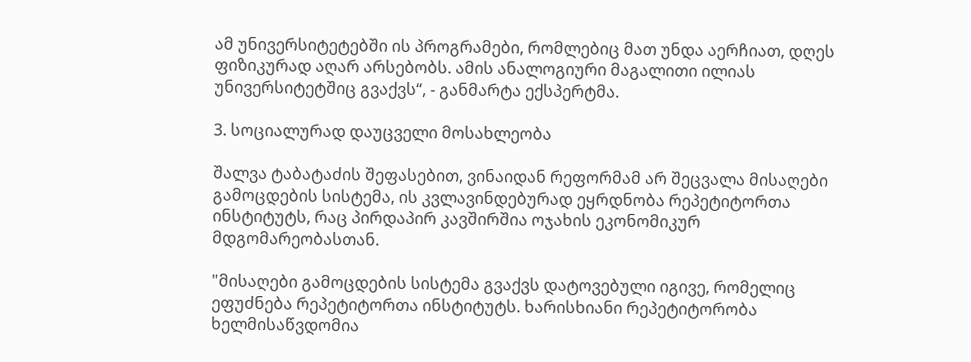ამ უნივერსიტეტებში ის პროგრამები, რომლებიც მათ უნდა აერჩიათ, დღეს ფიზიკურად აღარ არსებობს. ამის ანალოგიური მაგალითი ილიას უნივერსიტეტშიც გვაქვს“, - განმარტა ექსპერტმა.

3. სოციალურად დაუცველი მოსახლეობა

შალვა ტაბატაძის შეფასებით, ვინაიდან რეფორმამ არ შეცვალა მისაღები გამოცდების სისტემა, ის კვლავინდებურად ეყრდნობა რეპეტიტორთა ინსტიტუტს, რაც პირდაპირ კავშირშია ოჯახის ეკონომიკურ მდგომარეობასთან.

"მისაღები გამოცდების სისტემა გვაქვს დატოვებული იგივე, რომელიც ეფუძნება რეპეტიტორთა ინსტიტუტს. ხარისხიანი რეპეტიტორობა ხელმისაწვდომია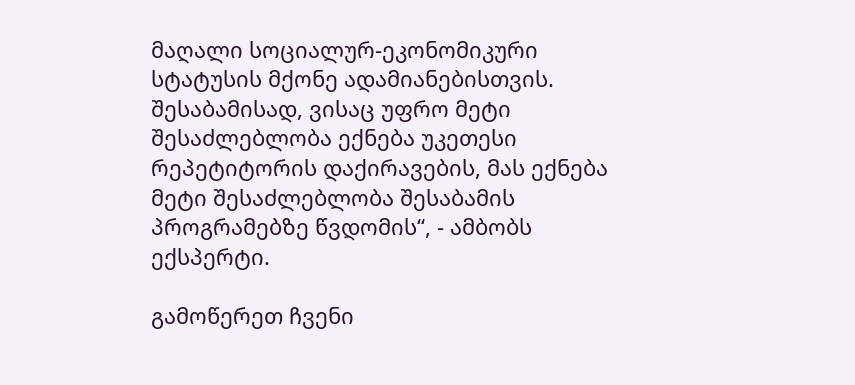მაღალი სოციალურ-ეკონომიკური სტატუსის მქონე ადამიანებისთვის. შესაბამისად, ვისაც უფრო მეტი შესაძლებლობა ექნება უკეთესი რეპეტიტორის დაქირავების, მას ექნება მეტი შესაძლებლობა შესაბამის პროგრამებზე წვდომის“, - ამბობს ექსპერტი.

გამოწერეთ ჩვენი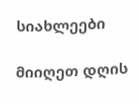სიახლეები

მიიღეთ დღის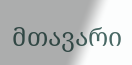მთავარი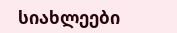სიახლეები